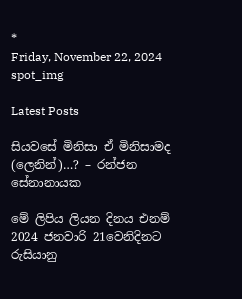*
Friday, November 22, 2024
spot_img

Latest Posts

සියවසේ මිනිසා ඒ මිනිසාමද (ලෙනින්)…? – රන්ජන සේනානායක

මේ ලිපිය ලියන දිනය එනම් 2024 ජනවාරි 21වෙනිදිනට රුසියානු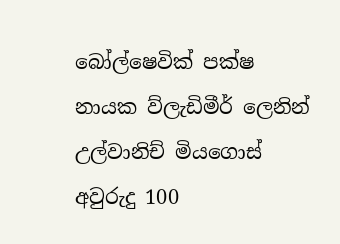බෝල්ෂෙවික් පක්ෂ නායක ව්ලැඩිමීර් ලෙනින් උල්වානිච් මියගොස් අවුරුදු 100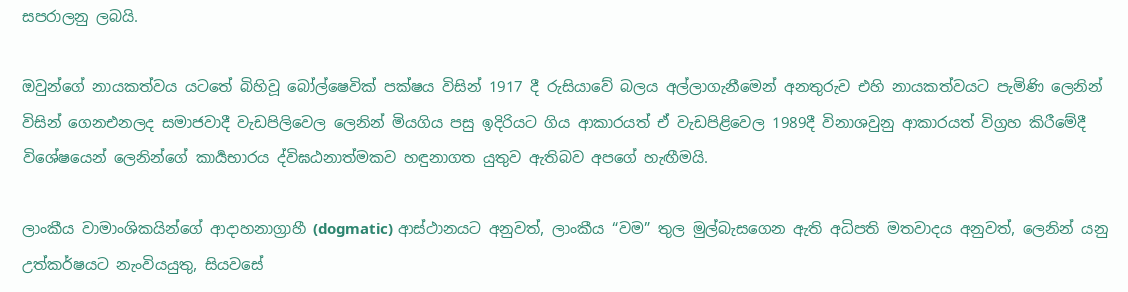සපරාලනු ලබයි.

ඔවුන්ගේ නායකත්වය යටතේ බිහිවූ බෝල්ෂෙවික් පක්ෂය විසින් 1917 දී රුසියාවේ බලය අල්ලාගැනීමෙන් අනතුරුව එහි නායකත්වයට පැමිණි ලෙනින් විසින් ගෙනඑනලද සමාජවාදී වැඩපිලිවෙල ලෙනින් මියගිය පසු ඉදිරියට ගිය ආකාරයත් ඒ වැඩපිළිවෙල 1989දී විනාශවුනු ආකාරයත් විග්‍රහ කිරීමේදී විශේෂයෙන් ලෙනින්ගේ කාර්‍යභාරය ද්විඝඨනාත්මකව හඳුනාගත යුතුව ඇතිබව අපගේ හැඟීමයි.

ලාංකීය වාමාංශිකයින්ගේ ආදාහනාග්‍රාහී (dogmatic) ආස්ථානයට අනුවත්, ලාංකීය “වම” තුල මුල්බැසගෙන ඇති අධිපති මතවාදය අනුවත්, ලෙනින් යනු උත්කර්ෂයට නැංවියයුතු, සියවසේ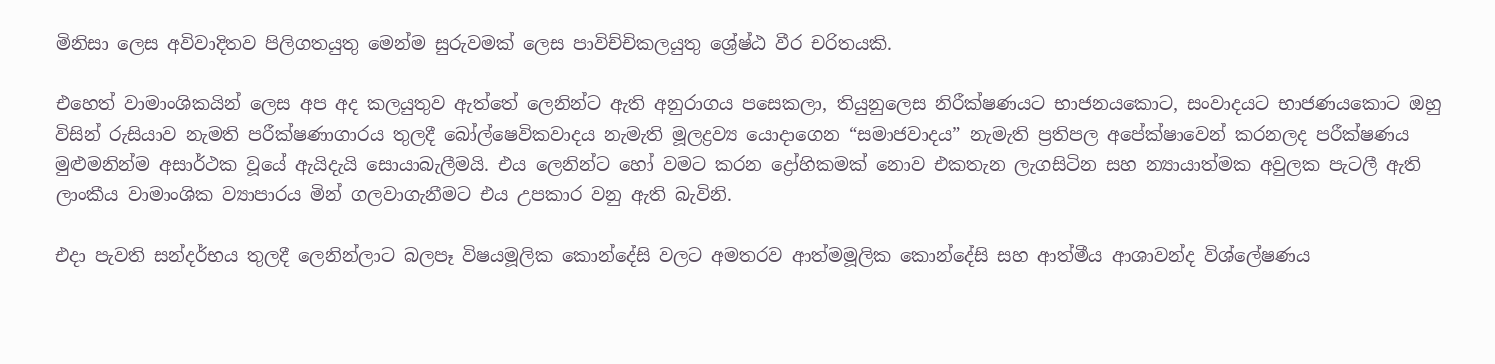මිනිසා ලෙස අවිවාදිතව පිලිගතයුතු මෙන්ම සුරුවමක් ලෙස පාවිච්චිකලයුතු ශ්‍රේෂ්ඨ වීර චරිතයකි.

එහෙත් වාමාංශිකයින් ලෙස අප අද කලයුතුව ඇත්තේ ලෙනින්ට ඇති අනුරාගය පසෙකලා, තියුනුලෙස නිරීක්ෂණයට භාජනයකොට, සංවාදයට භාජණයකොට ඔහු විසින් රුසියාව නැමති පරීක්ෂණාගාරය තුලදී බෝල්ෂෙවිකවාදය නැමැති මූලද්‍රව්‍ය යොදාගෙන “සමාජවාදය” නැමැති ප්‍රතිපල අපේක්ෂාවෙන් කරනලද පරීක්ෂණය මුළුමනින්ම අසාර්ථක වූයේ ඇයිදැයි සොයාබැලීමයි. එය ලෙනින්ට හෝ වමට කරන ද්‍රෝහිකමක් නොව එකතැන ලැගසිටින සහ න්‍යායාත්මක අවුලක පැටලී ඇති ලාංකීය වාමාංශික ව්‍යාපාරය මින් ගලවාගැනීමට එය උපකාර වනු ඇති බැවිනි.

එදා පැවති සන්දර්භය තුලදී ලෙනින්ලාට බලපෑ විෂයමූලික කොන්දේසි වලට අමතරව ආත්මමූලික කොන්දේසි සහ ආත්මීය ආශාවන්ද විශ්ලේෂණය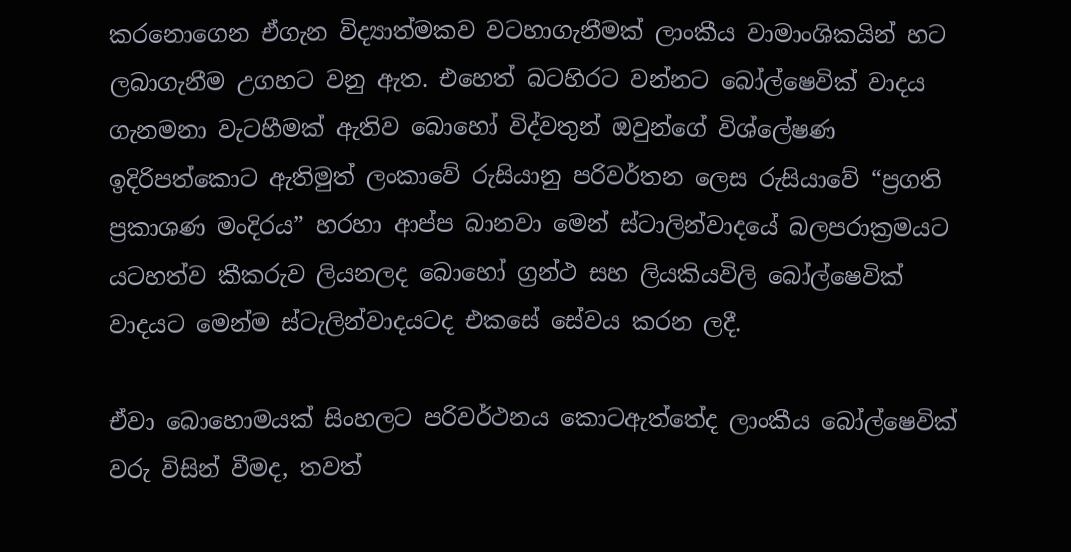කරනොගෙන ඒගැන විද්‍යාත්මකව වටහාගැනීමක් ලාංකීය වාමාංශිකයින් හට ලබාගැනීම උගහට වනු ඇත. එහෙත් බටහිරට වන්නට බෝල්ෂෙවික් වාදය ගැනමනා වැටහීමක් ඇතිව බොහෝ විද්වතුන් ඔවුන්ගේ විශ්ලේෂණ ඉදිරිපත්කොට ඇතිමුත් ලංකාවේ රුසියානු පරිවර්තන ලෙස රුසියාවේ “ප්‍රගති ප්‍රකාශණ මංදිරය” හරහා ආප්ප බානවා මෙන් ස්ටාලින්වාදයේ බලපරාක්‍රමයට යටහත්ව කීකරුව ලියනලද බොහෝ ග්‍රන්ථ සහ ලියකියවිලි බෝල්ෂෙවික් වාදයට මෙන්ම ස්ටැලින්වාදයටද එකසේ සේවය කරන ලදී.

ඒවා බොහොමයක් සිංහලට පරිවර්ථනය කොටඇත්තේද ලාංකීය බෝල්ෂෙවික් වරු විසින් වීමද, තවත්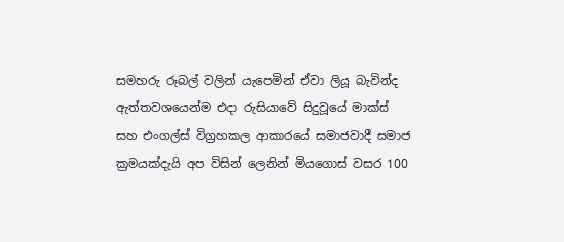සමහරු රූබල් වලින් යැපෙමින් ඒවා ලියූ බැවින්ද ඇත්තවශයෙන්ම එදා රුසියාවේ සිදුවූයේ මාක්ස් සහ එංගල්ස් විග්‍රහකල ආකාරයේ සමාජවාදී සමාජ ක්‍රමයක්දැයි අප විසින් ලෙනින් මියගොස් වසර 100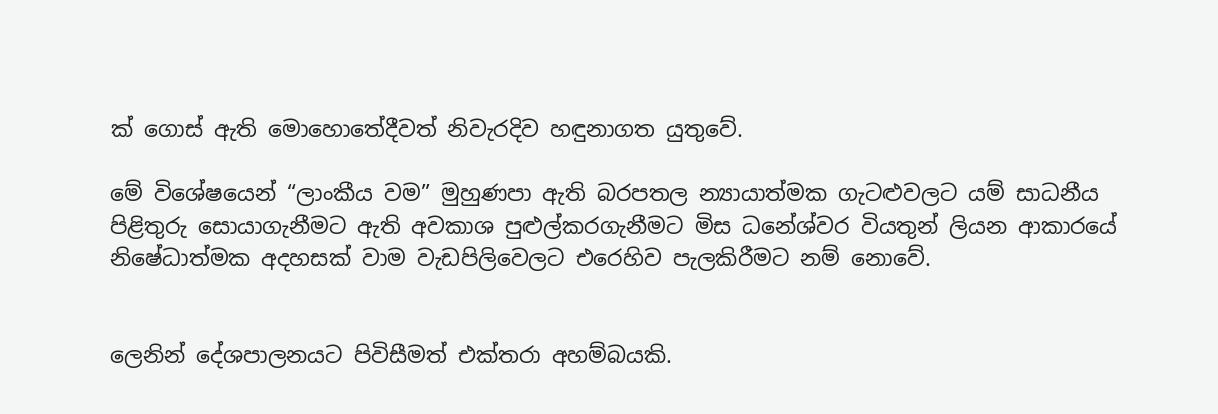ක් ගොස් ඇති මොහොතේදීවත් නිවැරදිව හඳුනාගත යුතුවේ.

මේ විශේෂයෙන් “ලාංකීය වම” මුහුණපා ඇති බරපතල න්‍යායාත්මක ගැටළුවලට යම් සාධනීය පිළිතුරු සොයාගැනීමට ඇති අවකාශ පුළුල්කරගැනීමට මිස ධනේශ්වර වියතුන් ලියන ආකාරයේ නිෂේධාත්මක අදහසක් වාම වැඩපිලිවෙලට එරෙහිව පැලකිරීමට නම් නොවේ.


ලෙනින් දේශපාලනයට පිවිසීමත් එක්තරා අහම්බයකි.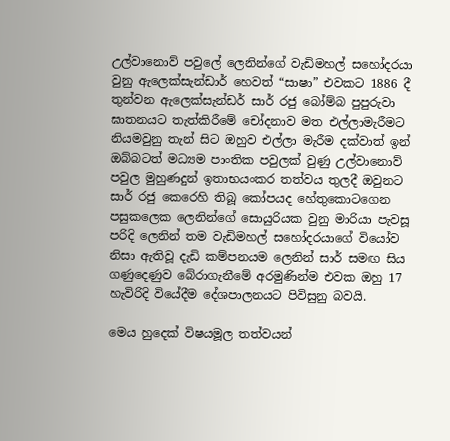උල්වානොව් පවුලේ ලෙනින්ගේ වැඩිමහල් සහෝදරයා වුනු ඇලෙක්සැන්ඩාර් හෙවත් “සාෂා” එවකට 1886 දී තුන්වන ඇලෙක්සැන්ඩර් සාර් රජු බෝම්බ පුපුරුවා ඝාතනයට තැත්කිරීමේ චෝදනාව මත එල්ලාමැරීමට නියමවුනු තැන් සිට ඔහුව එල්ලා මැරීම දක්වාත් ඉන් ඔබ්බටත් මධ්‍යම පාංතික පවුලක් වුණු උල්වානොව් පවුල මුහුණදුන් ඉතාභයංකර තත්වය තුලදී ඔවුනට සාර් රජු කෙරෙහි තිබූ කෝපයද හේතුකොටගෙන පසුකලෙක ලෙනින්ගේ සොයුරියක වුනු මාරියා පැවසූ පරිදි ලෙනින් තම වැඩිමහල් සහෝදරයාගේ වියෝව නිසා ඇතිවූ දැඩි කම්පනයම ලෙනින් සාර් සමඟ සිය ගණුදෙණුව බේරාගැනීමේ අරමුණින්ම එවක ඔහු 17 හැවිරිදි වියේදීම දේශපාලනයට පිවිසුනු බවයි.

මෙය හුදෙක් විෂයමූල තත්වයන්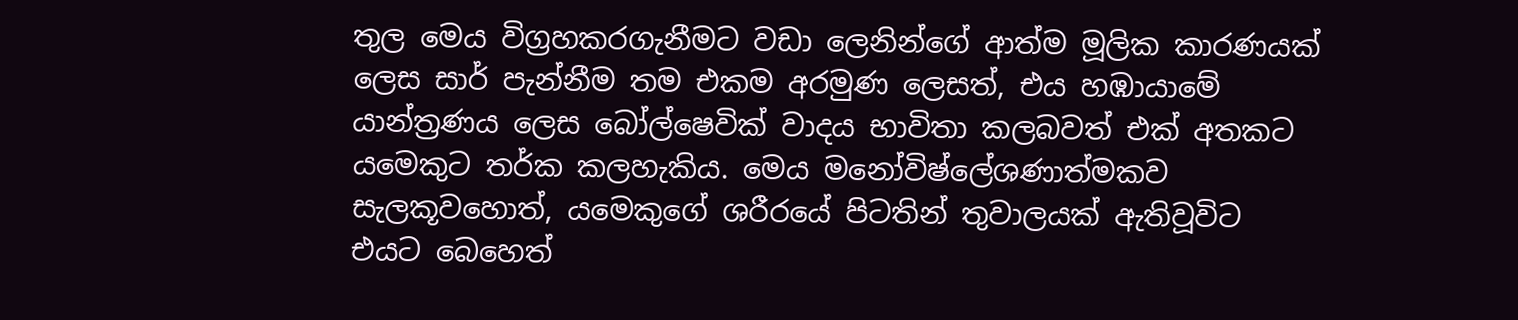තුල මෙය විග්‍රහකරගැනීමට වඩා ලෙනින්ගේ ආත්ම මූලික කාරණයක් ලෙස සාර් පැන්නීම තම එකම අරමුණ ලෙසත්, එය හඹායාමේ යාන්ත්‍රණය ලෙස බෝල්ෂෙවික් වාදය භාවිතා කලබවත් එක් අතකට යමෙකුට තර්ක කලහැකිය. මෙය මනෝවිෂ්ලේශණාත්මකව සැලකූවහොත්, යමෙකුගේ ශරීරයේ පිටතින් තුවාලයක් ඇතිවූවිට එයට බෙහෙත්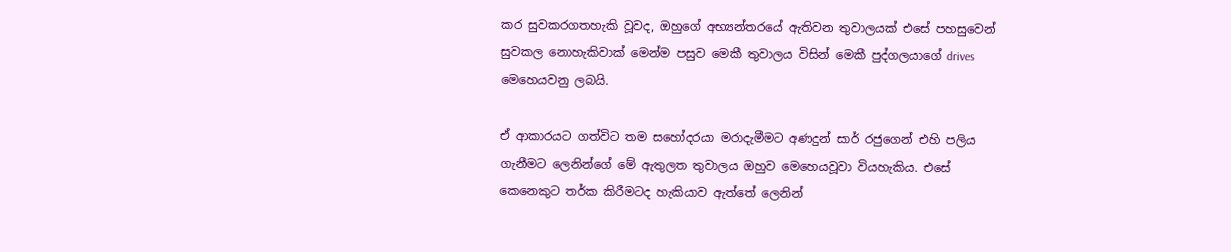කර සුවකරගතහැකි වූවද, ඔහුගේ අභ්‍යන්තරයේ ඇතිවන තුවාලයක් එසේ පහසුවෙන් සුවකල නොහැකිවාක් මෙන්ම පසුව මෙකී තුවාලය විසින් මෙකී පුද්ගලයාගේ drives මෙහෙයවනු ලබයි.

ඒ ආකාරයට ගත්විට තම සහෝදරයා මරාදැමීමට අණදුන් සාර් රජුගෙන් එහි පලිය ගැනීමට ලෙනින්ගේ මේ ඇතුලත තුවාලය ඔහුව මෙහෙයවූවා වියහැකිය. එසේ කෙනෙකුට තර්ක කිරීමටද හැකියාව ඇත්තේ ලෙනින්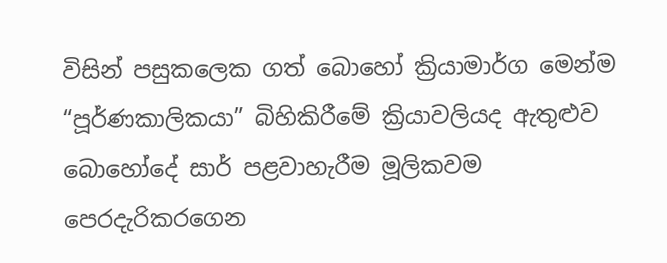විසින් පසුකලෙක ගත් බොහෝ ක්‍රියාමාර්ග මෙන්ම “පූර්ණකාලිකයා” බිහිකිරීමේ ක්‍රියාවලියද ඇතුළුව බොහෝදේ සාර් පළවාහැරීම මූලිකවම පෙරදැරිකරගෙන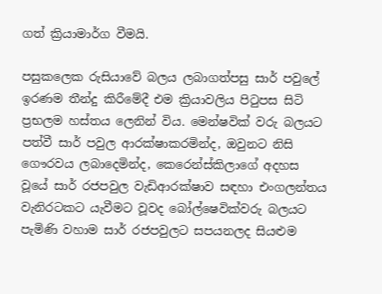ගත් ක්‍රියාමාර්ග වීමයි.

පසුකලෙක රුසියාවේ බලය ලබාගත්පසු සාර් පවුලේ ඉරණම තීන්දු කිරීමේදී එම ක්‍රියාවලිය පිටුපස සිටි ප්‍රභලම හස්තය ලෙනින් විය. මෙන්ෂවික් වරු බලයට පත්වී සාර් පවුල ආරක්ෂාකරමින්ද, ඔවුනට නිසි ගෞරවය ලබාදෙමින්ද, කෙරෙන්ස්කිලාගේ අදහස වූයේ සාර් රජපවුල වැඩිආරක්ෂාව සඳහා එංගලන්තය වැනිරටකට යැවීමට වූවද බෝල්ෂෙවික්වරු බලයට පැමිණි වහාම සාර් රජපවුලට සපයනලද සියළුම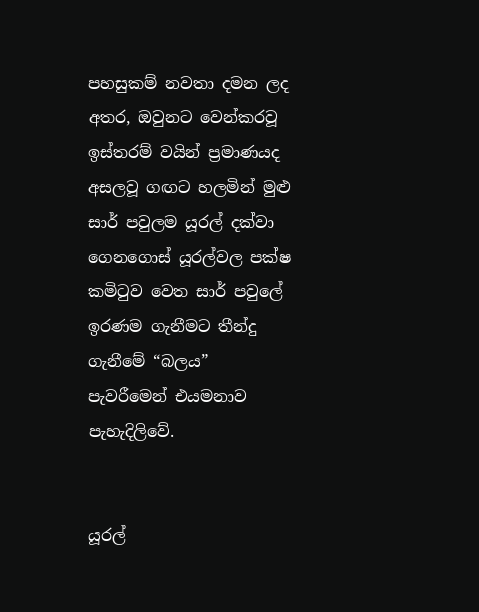පහසුකම් නවතා දමන ලද අතර, ඔවුනට වෙන්කරවූ ඉස්තරම් වයින් ප්‍රමාණයද අසලවූ ගඟට හලමින් මුළු සාර් පවුලම යූරල් දක්වා ගෙනගොස් යූරල්වල පක්ෂ කමිටුව වෙත සාර් පවුලේ ඉරණම ගැනීමට තීන්දු ගැනීමේ “බලය” පැවරීමෙන් එයමනාව පැහැදිලිවේ.


යූරල්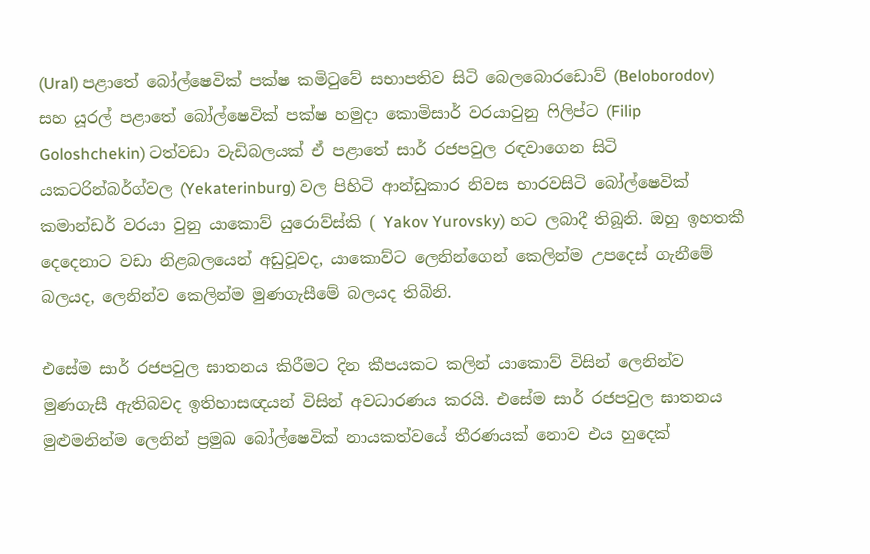(Ural) පළාතේ බෝල්ෂෙවික් පක්ෂ කමිටුවේ සභාපතිව සිටි බෙලබොරඩොව් (Beloborodov) සහ යූරල් පළාතේ බෝල්ෂෙවික් පක්ෂ හමුදා කොමිසාර් වරයාවුනු ෆිලිප්ට (Filip Goloshchekin) ටත්වඩා වැඩිබලයක් ඒ පළාතේ සාර් රජපවුල රඳවාගෙන සිටි යකටරින්බර්ග්වල (Yekaterinburg) වල පිහිටි ආන්ඩුකාර නිවස භාරවසිටි බෝල්ෂෙවික් කමාන්ඩර් වරයා වුනු යාකොව් යුරොව්ස්කි ( Yakov Yurovsky) හට ලබාදී තිබූනි. ඔහු ඉහතකී දෙදෙනාට වඩා නිළබලයෙන් අඩුවූවද, යාකොව්ට ලෙනින්ගෙන් කෙලින්ම උපදෙස් ගැනීමේ බලයද, ලෙනින්ව කෙලින්ම මුණගැසීමේ බලයද තිබිනි.

එසේම සාර් රජපවුල ඝාතනය කිරීමට දින කීපයකට කලින් යාකොව් විසින් ලෙනින්ව මුණගැසී ඇතිබවද ඉතිහාසඥයන් විසින් අවධාරණය කරයි. එසේම සාර් රජපවුල ඝාතනය මුළුමනින්ම ලෙනින් ප්‍රමුඛ බෝල්ෂෙවික් නායකත්වයේ තීරණයක් නොව එය හුදෙක්‍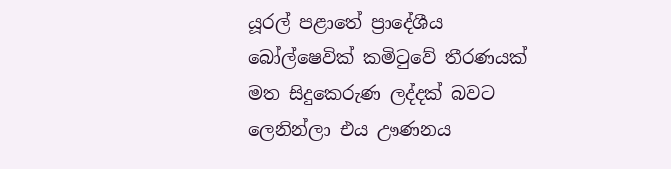යූරල් පළාතේ ප්‍රාදේශීය බෝල්ෂෙවික් කමිටුවේ තීරණයක් මත සිදුකෙරුණ ලද්දක් බවට ලෙනින්ලා එය ඌණනය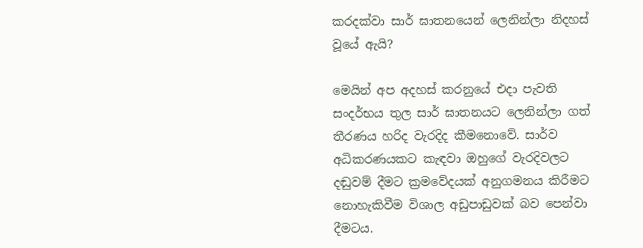කරදක්වා සාර් ඝාතනයෙන් ලෙනින්ලා නිදහස් වූයේ ඇයි?

මෙයින් අප අදහස් කරනුයේ එදා පැවති සංදර්භය තුල සාර් ඝාතනයට ලෙනින්ලා ගත් තීරණය හරිද වැරදිද කීමනොවේ. සාර්ව අධිකරණයකට කැඳවා ඔහුගේ වැරදිවලට දඬුවම් දීමට ක්‍රමවේදයක් අනුගමනය කිරීමට නොහැකිවීම විශාල අඩුපාඩුවක් බව පෙන්වා දීමටය.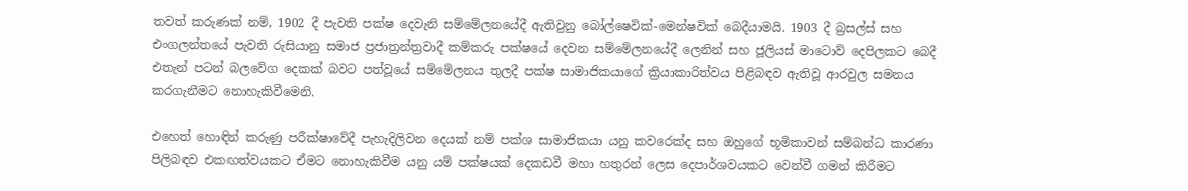තවත් කරුණක් නම්, 1902 දී පැවති පක්ෂ දෙවැනි සම්මේලනයේදී ඇතිවුනු බෝල්ෂෙවික්-මෙන්ෂවික් බෙදීයාමයි. 1903 දී බ්‍රසල්ස් සහ එංගලන්තයේ පැවති රුසියානු සමාජ ප්‍රජාත්‍රන්ත්‍රවාදී කම්කරු පක්ෂයේ දෙවන සම්මේලනයේදී ලෙනින් සහ ජූලියස් මාටොව් දෙපිලකට බෙදී එතැන් පටන් බලවේග දෙකක් බවට පත්වූයේ සම්මේලනය තුලදී පක්ෂ සාමාජිකයාගේ ක්‍රියාකාරිත්වය පිළිබඳව ඇතිවූ ආරවුල සමනය කරගැනීමට නොහැකිවීමෙනි.

එහෙත් හොඳින් කරුණු පරීක්ෂාවේදී පැහැදිලිවන දෙයක් නම් පක්ශ සාමාජිකයා යනු කවරෙක්ද සහ ඔහුගේ භූමිකාවන් සම්බන්ධ කාරණා පිලිබඳව එකඟත්වයකට ඒමට නොහැකිවීම යනු යම් පක්ෂයක් දෙකඩවී මහා හතුරන් ලෙස දෙපාර්ශවයකට වෙන්වී ගමන් කිරීමට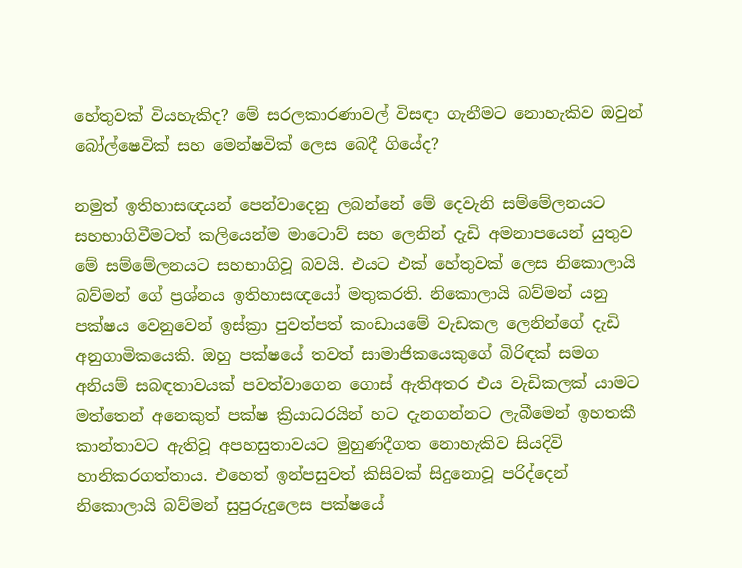හේතුවක් වියහැකිද? මේ සරලකාරණාවල් විසඳා ගැනීමට නොහැකිව ඔවුන් බෝල්ෂෙවික් සහ මෙන්ෂවික් ලෙස බෙදී ගියේද?

නමුත් ඉතිහාසඥයන් පෙන්වාදෙනු ලබන්නේ මේ දෙවැනි සම්මේලනයට සහභාගිවීමටත් කලියෙන්ම මාටොව් සහ ලෙනින් දැඩි අමනාපයෙන් යුතුව මේ සම්මේලනයට සහභාගිවූ බවයි. එයට එක් හේතුවක් ලෙස නිකොලායි බව්මන් ගේ ප්‍රශ්නය ඉතිහාසඥයෝ මතුකරති. නිකොලායි බව්මන් යනු පක්ෂය වෙනුවෙන් ඉස්ක්‍රා පුවත්පත් කංඩායමේ වැඩකල ලෙනින්ගේ දැඩි අනුගාමිකයෙකි. ඔහු පක්ෂයේ තවත් සාමාජිකයෙකුගේ බිරිඳක් සමග අනියම් සබඳතාවයක් පවත්වාගෙන ගොස් ඇතිඅතර එය වැඩිකලක් යාමට මත්තෙන් අනෙකුත් පක්ෂ ක්‍රියාධරයින් හට දැනගන්නට ලැබීමෙන් ඉහතකී කාන්තාවට ඇතිවූ අපහසුතාවයට මුහුණදීගත නොහැකිව සියදිවි හානිකරගත්තාය. එහෙත් ඉන්පසුවත් කිසිවක් සිදුනොවූ පරිද්දෙන් නිකොලායි බව්මන් සුපුරුදුලෙස පක්ෂයේ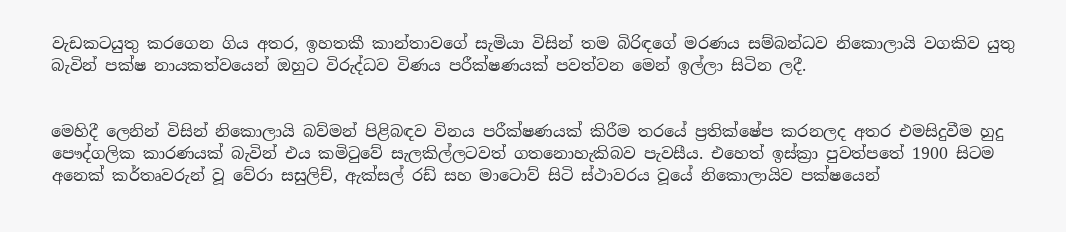වැඩකටයුතු කරගෙන ගිය අතර, ඉහතකී කාන්තාවගේ සැමියා විසින් තම බිරිඳගේ මරණය සම්බන්ධව නිකොලායි වගකිව යුතු බැවින් පක්ෂ නායකත්වයෙන් ඔහුට විරුද්ධව විණය පරීක්ෂණයක් පවත්වන මෙන් ඉල්ලා සිටින ලදී.


මෙහිදී ලෙනින් විසින් නිකොලායි බව්මන් පිළිබඳව විනය පරීක්ෂණයක් කිරීම තරයේ ප්‍රතික්ෂේප කරනලද අතර එමසිදුවීම හුදු පෞද්ගලික කාරණයක් බැවින් එය කමිටුවේ සැලකිල්ලටවත් ගතනොහැකිබව පැවසීය. එහෙත් ඉස්ක්‍රා පුවත්පතේ 1900 සිටම අනෙක් කර්තෘවරුන් වූ වේරා සසුලිච්, ඇක්සල්‍ රඩ් සහ මාටොව් සිටි ස්ථාවරය වූයේ නිකොලායිව පක්ෂයෙන්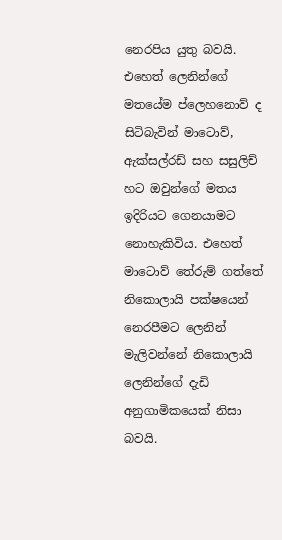නෙරපිය යුතු බවයි. එහෙත් ලෙනින්ගේ මතයේම ප්ලෙහනොව් ද සිටිබැවින් මාටොව්, ඇක්සල්රඩ් සහ සසුලිච් හට ඔවුන්ගේ මතය ඉදිරියට ගෙනයාමට නොහැකිවිය. එහෙත් මාටොව් තේරුම් ගත්තේ නිකොලායි පක්ෂයෙන් නෙරපීමට ලෙනින් මැලිවන්නේ නිකොලායි ලෙනින්ගේ දැඩි අනුගාමිකයෙක් නිසා බවයි.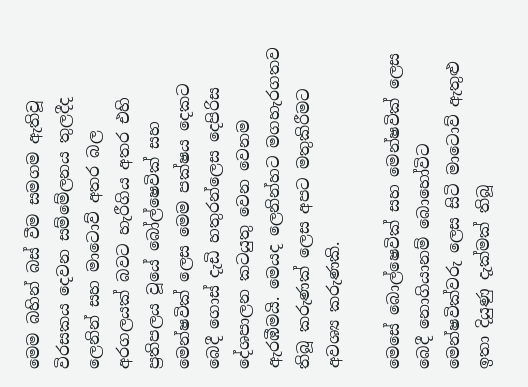මෙම බහින් බස් වීම සමගම ඇතිවූ විරසකය දෙවන සම්මේලනය තුලදීද ලෙනින් සහ මාටොව් අතර බල අරගලයක් බවට හැරීගිය අතර එහි ප්‍රතිපලය වූයේ බෝල්ෂෙවික් සහ මෙන්ෂවික් ලෙස මෙම පක්ෂය දෙකට බෙදී ගොස් දැඩි හතුරන්ලෙස දෙපිරිස දේශපාලන කටයුතු වෙන වෙනම ඇරඹීමයි. මෙයද ලෙනින්හට මගහැරගතව තිබූ කරුණක් ලෙස අපට මතුකිරීමට අවශ්‍ය කරුණකි.

මෙසේ බොල්ෂෙවික් සහ මෙන්ෂවික් ලෙස බෙදී නොගියානම් බොහෝවිට මෙන්ෂවික්වරු ලෙස සිටි මාටොව් ඇතුළු ඉතා දියුණු දැක්මක් තිබූ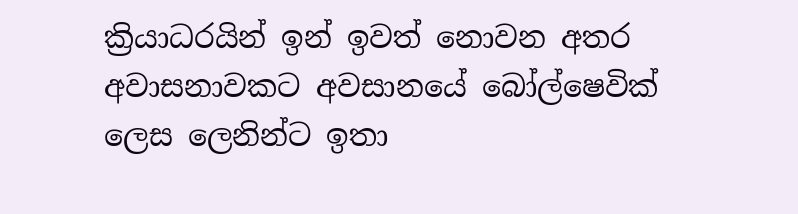ක්‍රියාධරයින් ඉන් ඉවත් නොවන අතර අවාසනාවකට අවසානයේ බෝල්ෂෙවික් ලෙස ලෙනින්ට ඉතා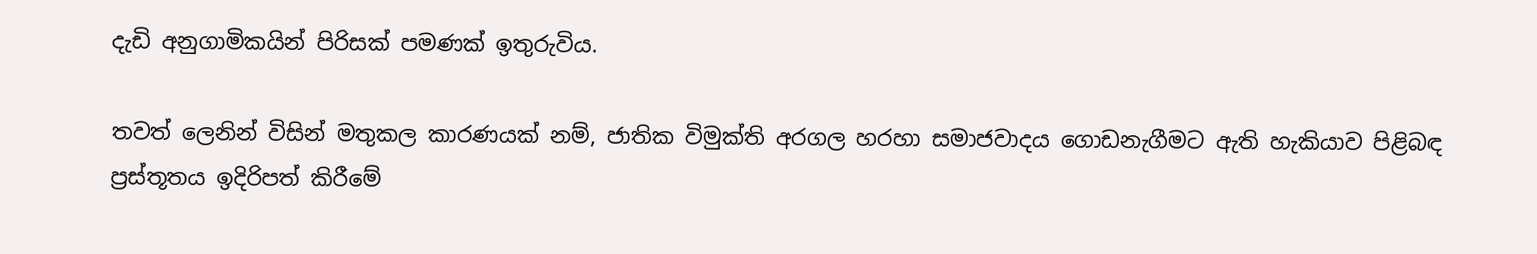දැඩි අනුගාමිකයින් පිරිසක් පමණක් ඉතුරුවිය.

තවත් ලෙනින් විසින් මතුකල කාරණයක් නම්, ජාතික විමුක්ති අරගල හරහා සමාජවාදය ගොඩනැගීමට ඇති හැකියාව පිළිබඳ ප්‍රස්තූතය ඉදිරිපත් කිරීමේ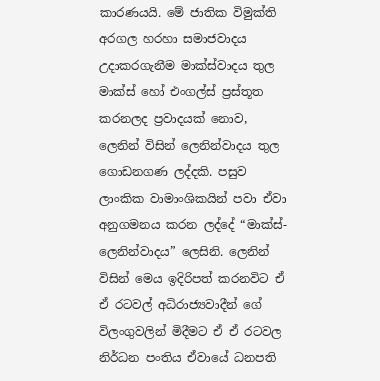කාරණයයි. මේ ජාතික විමුක්ති අරගල හරහා සමාජවාදය උදාකරගැනීම මාක්ස්වාදය තුල මාක්ස් හෝ එංගල්ස් ප්‍රස්තූත කරනලද ප්‍රවාදයක් නොව, ලෙනින් විසින් ලෙනින්වාදය තුල ගොඩනගණ ලද්දකි. පසුව ලාංකික වාමාංශිකයින් පවා ඒවා අනුගමනය කරන ලද්දේ “මාක්ස්-ලෙනින්වාදය” ලෙසිනි. ලෙනින් විසින් මෙය ඉදිරිපත් කරනවිට ඒ ඒ රටවල් අධිරාජ්‍යවාදීන් ගේ විලංගුවලින් මිදීමට ඒ ඒ රටවල නිර්ධන පංතිය ඒවායේ ධනපති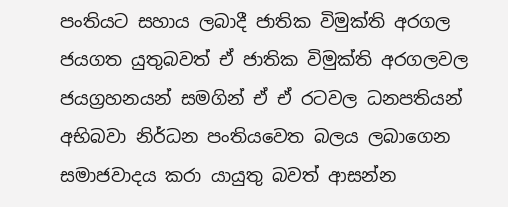පංතියට සහාය ලබාදී ජාතික විමුක්ති අරගල ජයගත යුතුබවත් ඒ ජාතික විමුක්ති අරගලවල ජයග්‍රහනයන් සමගින් ඒ ඒ රටවල ධනපතියන් අභිබවා නිර්ධන පංතියවෙත බලය ලබාගෙන සමාජවාදය කරා යායුතු බවත් ආසන්න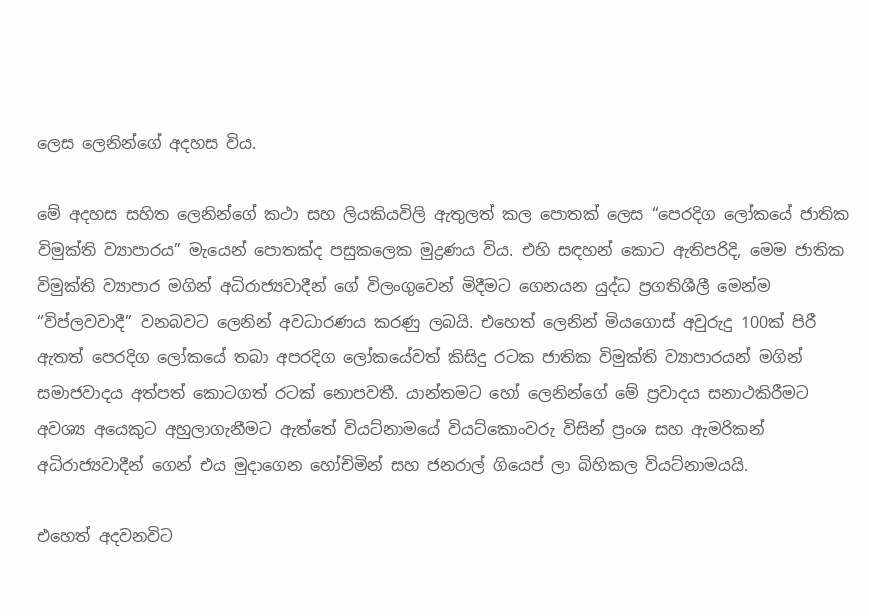ලෙස ලෙනින්ගේ අදහස විය.

මේ අදහස සහිත ලෙනින්ගේ කථා සහ ලියකියවිලි ඇතුලත් කල පොතක් ලෙස “පෙරදිග ලෝකයේ ජාතික විමුක්ති ව්‍යාපාරය” මැයෙන් පොතක්ද පසුකලෙක මුද්‍රණය විය. එහි සඳහන් කොට ඇතිපරිදි, මෙම ජාතික විමුක්ති ව්‍යාපාර මගින් අධිරාජ්‍යවාදීන් ගේ විලංගුවෙන් මිදීමට ගෙනයන යුද්ධ ප්‍රගතිශීලී මෙන්ම “විප්ලවවාදී” වනබවට ලෙනින් අවධාරණය කරණු ලබයි. එහෙත් ලෙනින් මියගොස් අවුරුදු 100ක් පිරී ඇතත් පෙරදිග ලෝකයේ තබා අපරදිග ලෝකයේවත් කිසිදු රටක ජාතික විමුක්ති ව්‍යාපාරයන් මගින් සමාජවාදය අත්පත් කොටගත් රටක් නොපවතී. යාන්තමට හෝ ලෙනින්ගේ මේ ප්‍රවාදය සනාථකිරීමට අවශ්‍ය අයෙකුට අහුලාගැනීමට ඇත්තේ වියට්නාමයේ වියට්කොංවරු විසින් ප්‍රංශ සහ ඇමරිකන් අධිරාජ්‍යවාදීන් ගෙන් එය මුදාගෙන හෝචිමින් සහ ජනරාල් ගියෙප් ලා බිහිකල වියට්නාමයයි.

එහෙත් අදවනවිට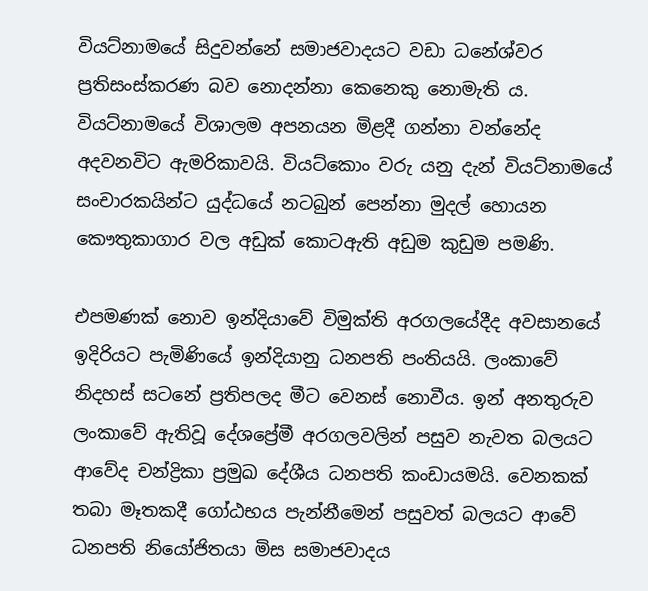වියට්නාමයේ සිදුවන්නේ සමාජවාදයට වඩා ධනේශ්වර ප්‍රතිසංස්කරණ බව නොදන්නා කෙනෙකු නොමැති ය. වියට්නාමයේ විශාලම අපනයන මිළදී ගන්නා වන්නේද අදවනවිට ඇමරිකාවයි. වියට්කොං වරු යනු දැන් වියට්නාමයේ සංචාරකයින්ට යුද්ධයේ නටබුන් පෙන්නා මුදල් හොයන කෞතුකාගාර වල අඩුක් කොටඇති අඩුම කුඩුම පමණි.

එපමණක් නොව ඉන්දියාවේ විමුක්ති අරගලයේදීද අවසානයේ ඉදිරියට පැමිණියේ ඉන්දියානු ධනපති පංතියයි. ලංකාවේ නිදහස් සටනේ ප්‍රතිපලද මීට වෙනස් නොවීය. ඉන් අනතුරුව ලංකාවේ ඇතිවූ දේශප්‍රේමී අරගලවලින් පසුව නැවත බලයට ආවේද චන්ද්‍රිකා ප්‍රමුඛ දේශීය ධනපති කංඩායමයි. වෙනකක් තබා මෑතකදී ගෝඨභය පැන්නීමෙන් පසුවත් බලයට ආවේ ධනපති නියෝජිතයා මිස සමාජවාදය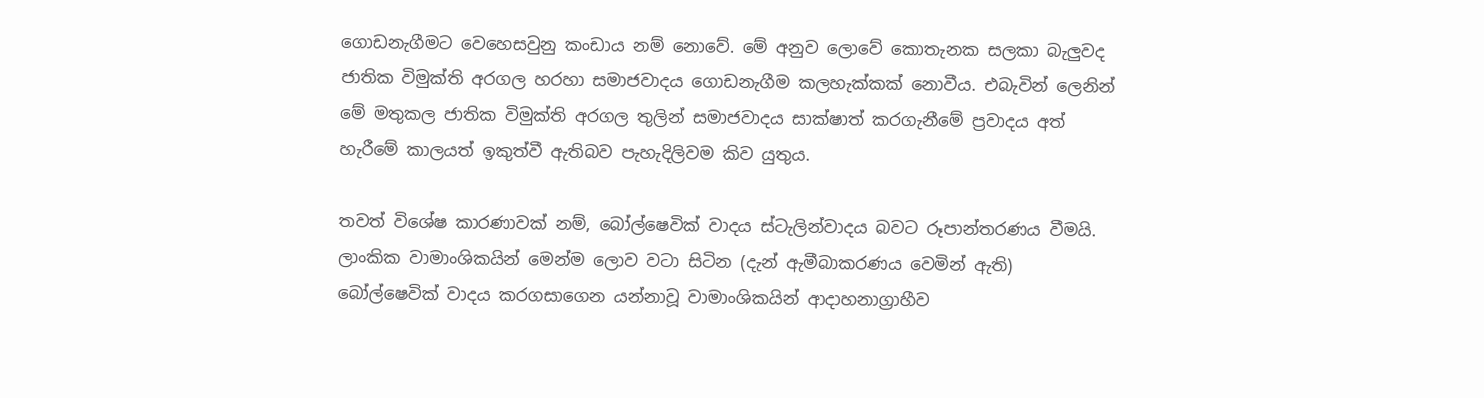ගොඩනැගීමට වෙහෙසවුනු කංඩාය නම් නොවේ. මේ අනුව ලොවේ කොතැනක සලකා බැලුවද ජාතික විමුක්ති අරගල හරහා සමාජවාදය ගොඩනැගීම කලහැක්කක් නොවීය. එබැවින් ලෙනින් මේ මතුකල ජාතික විමුක්ති අරගල තුලින් සමාජවාදය සාක්ෂාත් කරගැනීමේ ප්‍රවාදය අත් හැරීමේ කාලයත් ඉකුත්වී ඇතිබව පැහැදිලිවම කිව යුතුය.

තවත් විශේෂ කාරණාවක් නම්, බෝල්ෂෙවික් වාදය ස්ටැලින්වාදය බවට රූපාන්තරණය වීමයි. ලාංකික වාමාංශිකයින් මෙන්ම ලොව වටා සිටින (දැන් ඇමීබාකරණය වෙමින් ඇති) බෝල්ෂෙවික් වාදය කරගසාගෙන යන්නාවූ වාමාංශිකයින් ආදාහනාග්‍රාහීව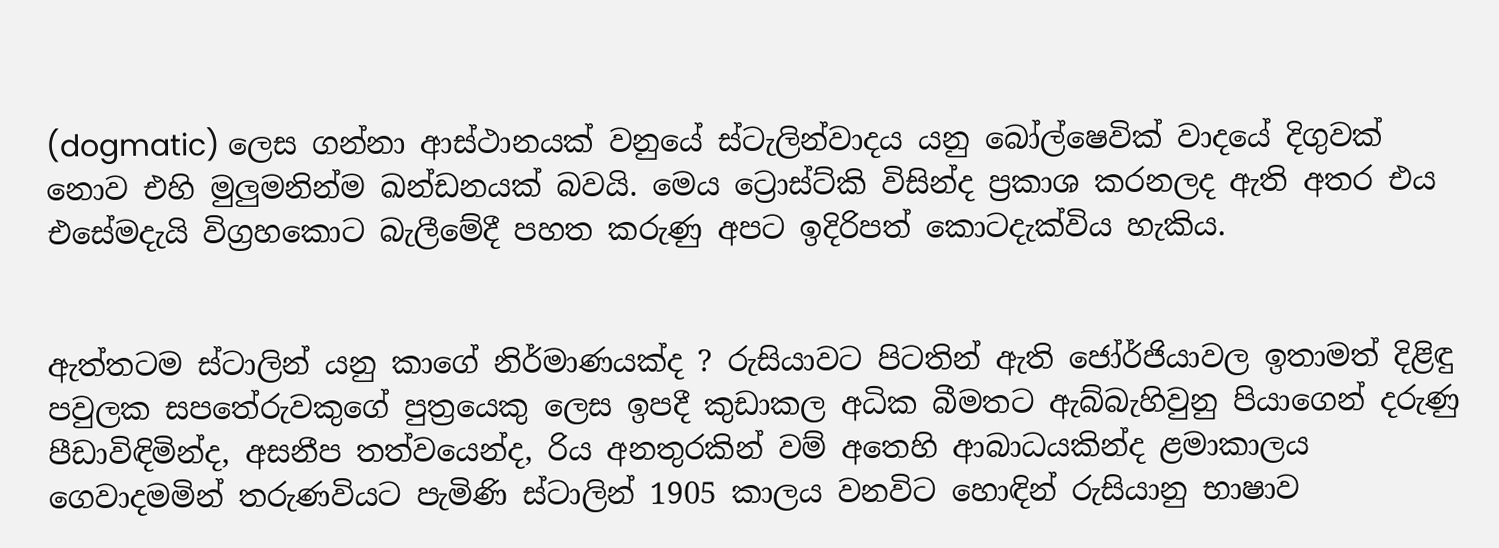(dogmatic) ලෙස ගන්නා ආස්ථානයක් වනුයේ ස්ටැලින්වාදය යනු බෝල්ෂෙවික් වාදයේ දිගුවක් නොව එහි මුලුමනින්ම ඛන්ඩනයක් බවයි. මෙය ට්‍රොස්ට්කි විසින්ද ප්‍රකාශ කරනලද ඇති අතර එය එසේමදැයි විග්‍රහකොට බැලීමේදී පහත කරුණු අපට ඉදිරිපත් කොටදැක්විය හැකිය.


ඇත්තටම ස්ටාලින් යනු කාගේ නිර්මාණයක්ද ? රුසියාවට පිටතින් ඇති ජෝර්ජියාවල ඉතාමත් දිළිඳු පවුලක සපතේරුවකුගේ පුත්‍රයෙකු ලෙස ඉපදී කුඩාකල අධික බීමතට ඇබ්බැහිවුනු පියාගෙන් දරුණු පීඩාවිඳිමින්ද, අසනීප තත්වයෙන්ද, රිය අනතුරකින් වම් අතෙහි ආබාධයකින්ද ළමාකාලය ගෙවාදමමින් තරුණවියට පැමිණි ස්ටාලින් 1905 කාලය වනවිට හොඳින් රුසියානු භාෂාව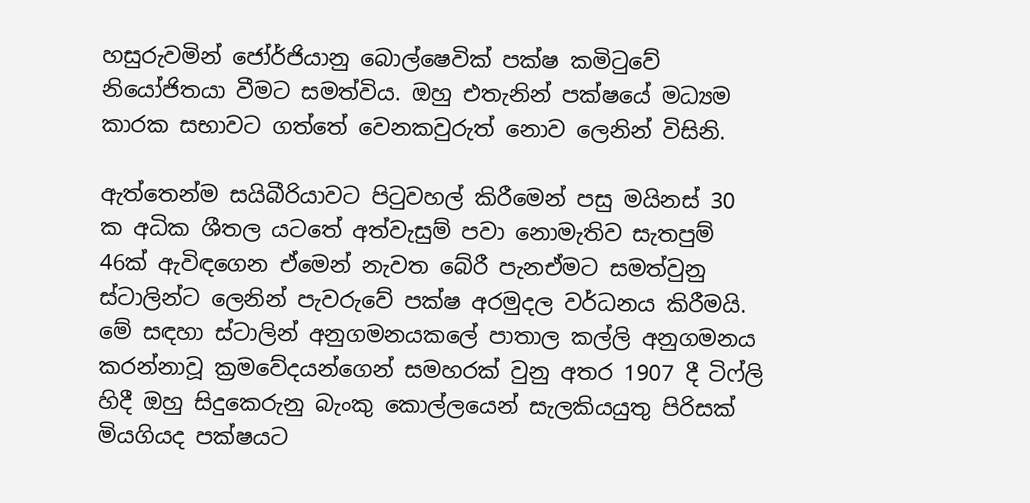හසුරුවමින් ජෝර්ජියානු බොල්ෂෙවික් පක්ෂ කමිටුවේ නියෝජිතයා වීමට සමත්විය. ඔහු එතැනින් පක්ෂයේ මධ්‍යම කාරක සභාවට ගත්තේ වෙනකවුරුත් නොව ලෙනින් විසිනි.

ඇත්තෙන්ම සයිබීරියාවට පිටුවහල් කිරීමෙන් පසු මයිනස් 30 ක අධික ශීතල යටතේ අත්වැසුම් පවා නොමැතිව සැතපුම් 46ක් ඇවිඳගෙන ඒමෙන් නැවත බේරී පැනඒමට සමත්වුනු ස්ටාලින්ට ලෙනින් පැවරුවේ පක්ෂ අරමුදල වර්ධනය කිරීමයි. මේ සඳහා ස්ටාලින් අනුගමනයකලේ පාතාල කල්ලි අනුගමනය කරන්නාවූ ක්‍රමවේදයන්ගෙන් සමහරක් වුනු අතර 1907 දී ටිෆ්ලි හිදී ඔහු සිදුකෙරුනු බැංකු කොල්ලයෙන් සැලකියයුතු පිරිසක් මියගියද පක්ෂයට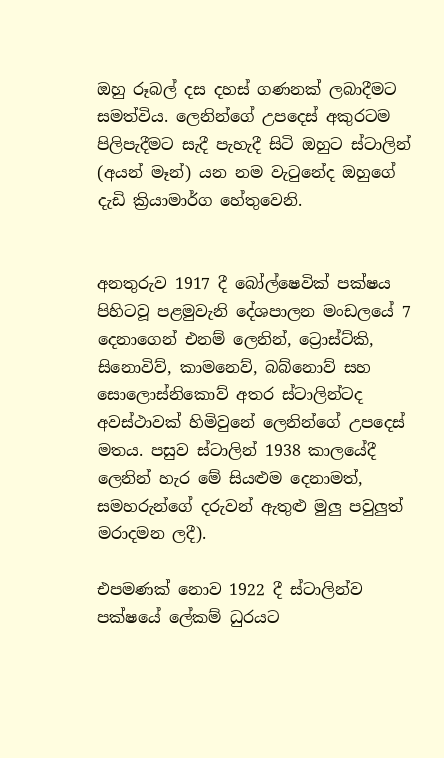ඔහු රූබල් දස දහස් ගණනක් ලබාදීමට සමත්විය. ලෙනින්ගේ උපදෙස් අකුරටම පිලිපැදීමට සැදී පැහැදී සිටි ඔහුට ස්ටාලින් (අයන් මෑන්) යන නම වැටුනේද ඔහුගේ දැඩි ක්‍රියාමාර්ග හේතුවෙනි.


අනතුරුව 1917 දී බෝල්ෂෙවික් පක්ෂය පිහිටවූ පළමුවැනි දේශපාලන මංඩලයේ 7 දෙනාගෙන් එනම් ලෙනින්, ට්‍රොස්ට්කි, සිනොවිව්, කාමනෙව්, බබ්නොව් සහ සොලොස්නිකොව් අතර ස්ටාලින්ටද අවස්ථාවක් හිමිවුනේ ලෙනින්ගේ උපදෙස් මතය. පසුව ස්ටාලින් 1938 කාලයේදී ලෙනින් හැර මේ සියළුම දෙනාමත්, සමහරුන්ගේ දරුවන් ඇතුළු මුලු පවුලුත් මරාදමන ලදී).

එපමණක් නොව 1922 දී ස්ටාලින්ව පක්ෂයේ ලේකම් ධුරයට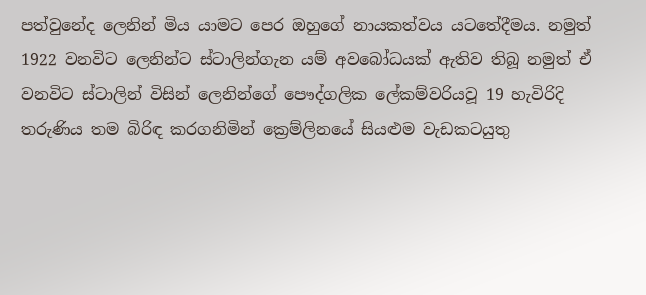පත්වුනේද ලෙනින් මිය යාමට පෙර ඔහුගේ නායකත්වය යටතේදීමය. නමුත් 1922 වනවිට ලෙනින්ට ස්ටාලින්ගැන යම් අවබෝධයක් ඇතිව තිබූ නමුත් ඒ වනවිට ස්ටාලින් විසින් ලෙනින්ගේ පෞද්ගලික ලේකම්වරියවූ 19 හැවිරිදි තරුණිය තම බිරිඳ කරගනිමින් ක්‍රෙම්ලිනයේ සියළුම වැඩකටයුතු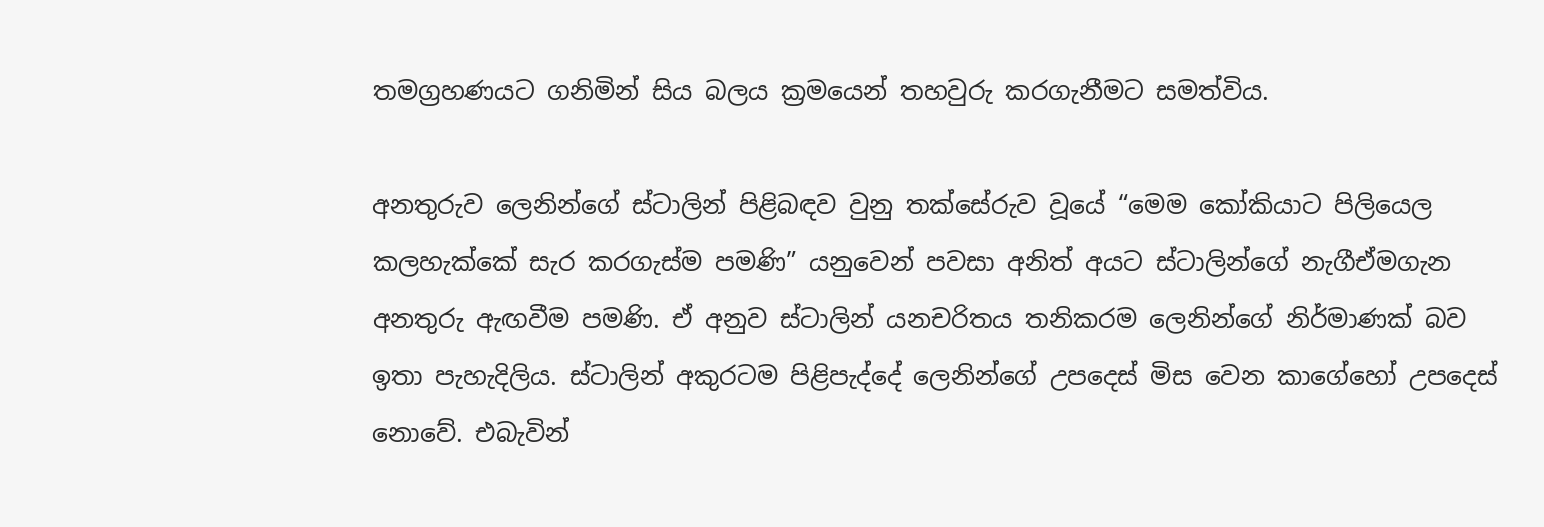තමග්‍රහණයට ගනිමින් සිය බලය ක්‍රමයෙන් තහවුරු කරගැනීමට සමත්විය.

අනතුරුව ලෙනින්ගේ ස්ටාලින් පිළිබඳව වුනු තක්සේරුව වූයේ “මෙම කෝකියාට පිලියෙල කලහැක්කේ සැර කරගැස්ම පමණි” යනුවෙන් පවසා අනිත් අයට ස්ටාලින්ගේ නැගීඒමගැන අනතුරු ඇඟවීම පමණි. ඒ අනුව ස්ටාලින් යනචරිතය තනිකරම ලෙනින්ගේ නිර්මාණක් බව ඉතා පැහැදිලිය. ස්ටාලින් අකුරටම පිළිපැද්දේ ලෙනින්ගේ උපදෙස් මිස වෙන කාගේහෝ උපදෙස් නොවේ. එබැවින්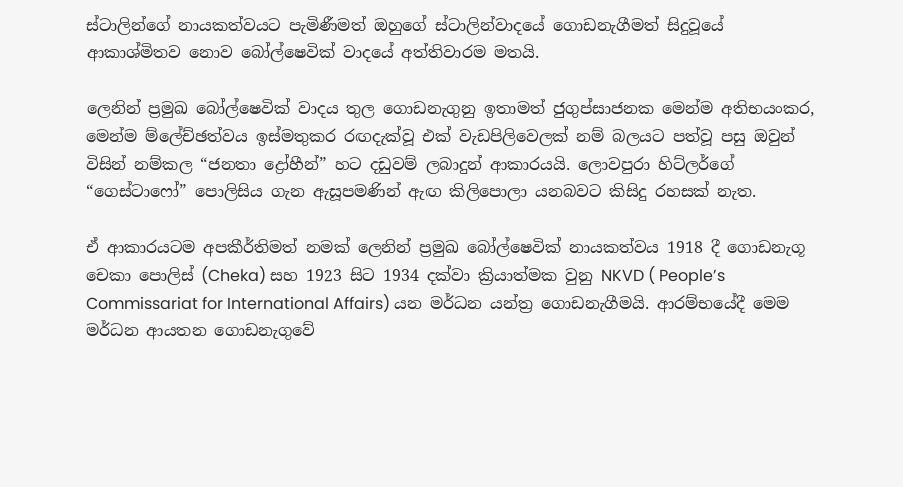ස්ටාලින්ගේ නායකත්වයට පැමිණීමත් ඔහුගේ ස්ටාලින්වාදයේ ගොඩනැගීමත් සිදුවූයේ ආකාශ්මිතව නොව බෝල්ෂෙවික් වාදයේ අත්තිවාරම මතයි.

ලෙනින් ප්‍රමුඛ බෝල්ෂෙවික් වාදය තුල ගොඩනැගුනු ඉතාමත් ජුගුප්සාජනක මෙන්ම අතිභයංකර, මෙන්ම ම්ලේච්ඡත්වය ඉස්මතුකර රඟදැක්වූ එක් වැඩපිලිවෙලක් නම් බලයට පත්වූ පසු ඔවුන් විසින් නම්කල “ජනතා ද්‍රෝහීන්” හට දඩුවම් ලබාදුන් ආකාරයයි. ලොවපුරා හිට්ලර්ගේ “ගෙස්ටාෆෝ” පොලිසිය ගැන ඇසූපමණින් ඇඟ කිලිපොලා යනබවට කිසිදු රහසක් නැත.

ඒ ආකාරයටම අපකීර්තිමත් නමක් ලෙනින් ප්‍රමුඛ බෝල්ෂෙවික් නායකත්වය 1918 දී ගොඩනැගූ චෙකා පොලිස් (Cheka) සහ 1923 සිට 1934 දක්වා ක්‍රියාත්මක වුනු NKVD ( People’s Commissariat for International Affairs) යන මර්ධන යන්ත්‍ර ගොඩනැගීමයි. ආරම්භයේදී මෙම මර්ධන ආයතන ගොඩනැගුවේ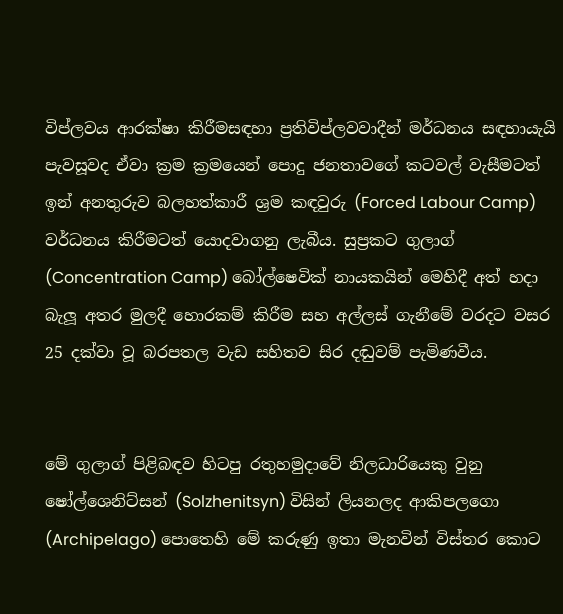විප්ලවය ආරක්ෂා කිරීමසඳහා ප්‍රතිවිප්ලවවාදීන් මර්ධනය සඳහායැයි පැවසූවද ඒවා ක්‍රම ක්‍රමයෙන් පොදු ජනතාවගේ කටවල් වැසීමටත් ඉන් අනතුරුව බලහත්කාරී ශ්‍රම කඳවුරු (Forced Labour Camp) වර්ධනය කිරීමටත් යොදවාගනු ලැබීය. සුප්‍රකට ගුලාග් (Concentration Camp) බෝල්ෂෙවික් නායකයින් මෙහිදී අත් හදා බැලූ අතර මුලදී හොරකම් කිරීම සහ අල්ලස් ගැනීමේ වරදට වසර 25 දක්වා වූ බරපතල වැඩ සහිතව සිර දඬුවම් පැමිණවීය.


මේ ගුලාග් පිළිබඳව හිටපු රතුහමුදාවේ නිලධාරියෙකු වුනු ෂෝල්ශෙනිට්සන් (Solzhenitsyn) විසින් ලියනලද ආකිපලගො (Archipelago) පොතෙහි මේ කරුණු ඉතා මැනවින් විස්තර කොට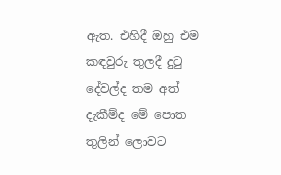ඇත. එහිදී ඔහු එම කඳවුරු තුලදී දුටු දේවල්ද තම අත් දැකීම්ද මේ පොත තුලින් ලොවට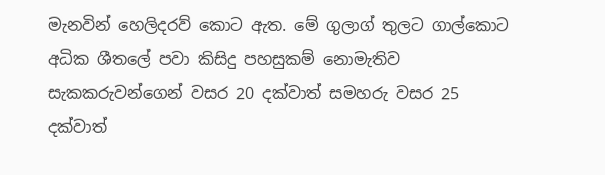මැනවින් හෙලිදරව් කොට ඇත. මේ ගුලාග් තුලට ගාල්කොට අධික ශීතලේ පවා කිසිදු පහසුකම් නොමැතිව සැකකරුවන්ගෙන් වසර 20 දක්වාත් සමහරු වසර 25 දක්වාත්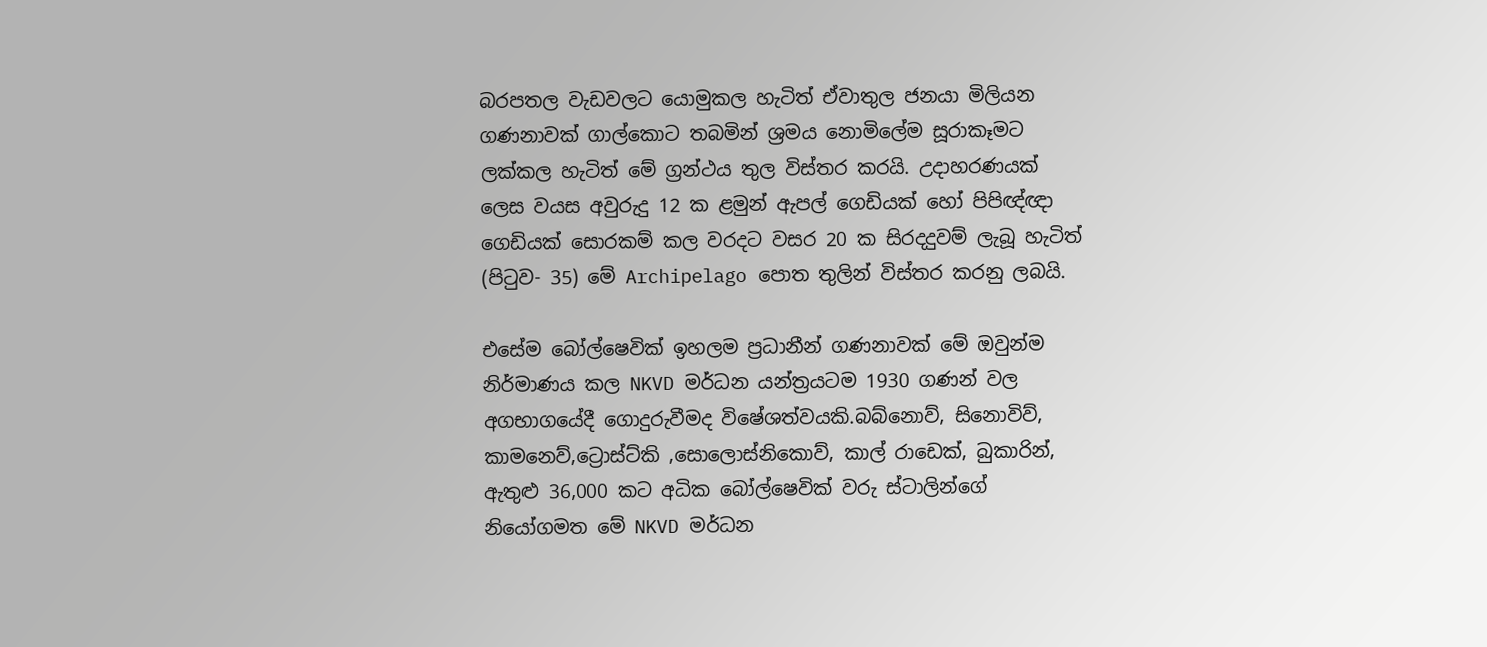බරපතල වැඩවලට යොමුකල හැටිත් ඒවාතුල ජනයා මිලියන ගණනාවක් ගාල්කොට තබමින් ශ්‍රමය නොමිලේම සූරාකෑමට ලක්කල හැටිත් මේ ග්‍රන්ථය තුල විස්තර කරයි. උදාහරණයක් ලෙස වයස අවුරුදු 12 ක ළමුන් ඇපල් ගෙඩියක් හෝ පිපිඥ්ඥා ගෙඩියක් සොරකම් කල වරදට වසර 20 ක සිරදදුවම් ලැබූ හැටිත් (පිටුව- 35) මේ Archipelago පොත තුලින් විස්තර කරනු ලබයි.

එසේම බෝල්ෂෙවික් ඉහලම ප්‍රධානීන් ගණනාවක් මේ ඔවුන්ම නිර්මාණය කල NKVD මර්ධන යන්ත්‍රයටම 1930 ගණන් වල අගභාගයේදී ගොදුරුවීමද විෂේශත්වයකි.බබ්නොව්, සිනොවිව්, කාමනෙව්,ට්‍රොස්ට්කි ,සොලොස්නිකොව්, කාල් රාඩෙක්, බුකාරින්, ඇතුළු 36,000 කට අධික බෝල්ෂෙවික් වරු ස්ටාලින්ගේ නියෝගමත මේ NKVD මර්ධන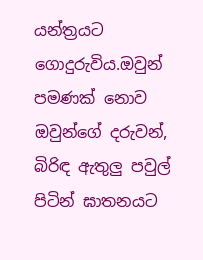යන්ත්‍රයට ගොදුරුවිය.ඔවුන් පමණක් නොව ඔවුන්ගේ දරුවන්, බිරිඳ ඇතුලු පවුල් පිටින් ඝාතනයට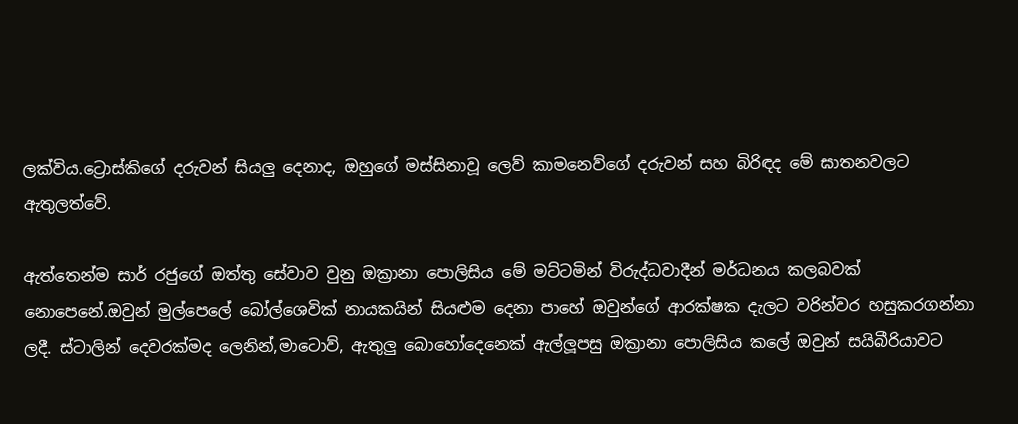ලක්විය.ට්‍රොස්කිගේ දරුවන් සියලු දෙනාද, ඔහුගේ මස්සිනාවූ ලෙව් කාමනෙව්ගේ දරුවන් සහ බිරිඳද මේ ඝාතනවලට ඇතුලත්වේ.

ඇත්තෙන්ම සාර් රජුගේ ඔත්තු සේවාව වුනු ඔක්‍රානා පොලිසිය මේ මට්ටමින් විරුද්ධවාදීන් මර්ධනය කලබවක් නොපෙනේ.ඔවුන් මුල්පෙලේ බෝල්ශෙවික් නායකයින් සියළුම දෙනා පාහේ ඔවුන්ගේ ආරක්ෂක දැලට වරින්වර හසුකරගන්නා ලදී. ස්ටාලින් දෙවරක්මද ලෙනින්,මාටොව්, ඇතුලු බොහෝදෙනෙක් ඇල්ලූපසු ඔක්‍රානා පොලිසිය කලේ ඔවුන් සයිබීරියාවට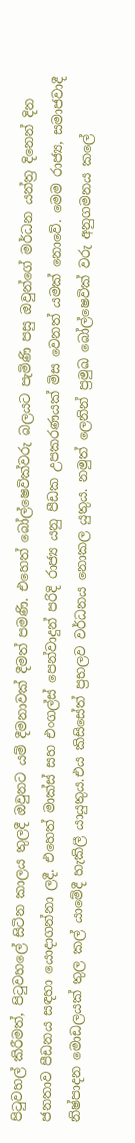පිටුවහල් කිරීමත්, පිටුවහලේ සිටින කාලය තුලදී ඔවුනට යම් දීමනාවක් දීමත් පමණි. එහෙත් බෝල්ෂෙවික්වරු බලයට පැමිණි පසු ඔවුන්ගේ මර්ධන යන්ත්‍ර දිනෙන් දින ජනතාව පීඩනය සඳහා යොදාගන්නා ලදී. එහෙත් මාක්ස් සහ එංගල්ස් පෙන්වාදුන් පරිදි රාජ්‍ය යනු පීඩක උපකරණයක් මිස වෙනත් යමක් නොවේ. මෙම රාජ්‍ය, සමාජවාදී නිෂ්පාදන මොඩලයක් තුල කල් යාමේදී හැකිලී යායුතුය.එය කිසිසේත් ප්‍රභලව වර්ධනය නොකල යුතුය. නමුත් ලෙනින් ප්‍රමුඛ බෝල්ෂෙවික් වරු අනුගමනය කලේ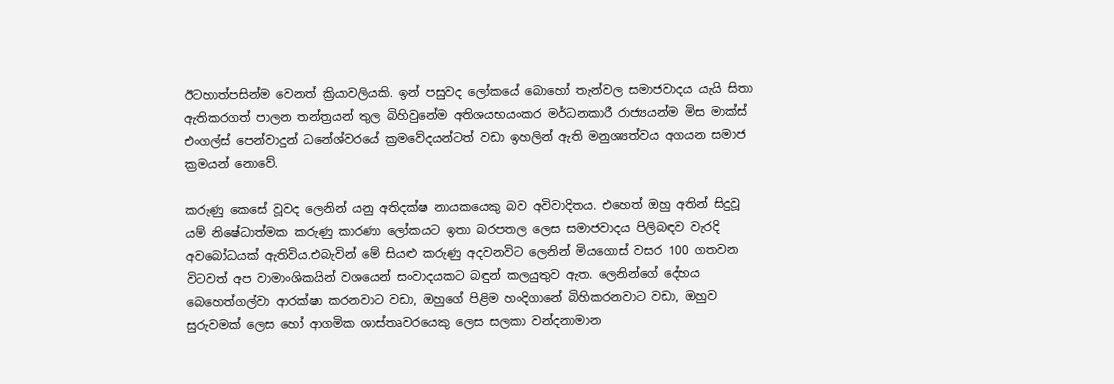ඊටහාත්පසින්ම වෙනත් ක්‍රියාවලියකි. ඉන් පසුවද ලෝකයේ බොහෝ තැන්වල සමාජවාදය යැයි සිතා ඇතිකරගත් පාලන තන්ත්‍රයන් තුල බිහිවුනේම අතිශයභයංකර මර්ධනකාරී රාජ්‍යයන්ම මිස මාක්ස් එංගල්ස් පෙන්වාදුන් ධනේශ්වරයේ ක්‍රමවේදයන්ටත් වඩා ඉහලින් ඇති මනුශ්‍යත්වය අගයන සමාජ ක්‍රමයන් නොවේ.

කරුණු කෙසේ වූවද ලෙනින් යනු අතිදක්ෂ නායකයෙකු බව අවිවාදිතය. එහෙත් ඔහු අතින් සිදුවූ යම් නිෂේධාත්මක කරුණු කාරණා ලෝකයට ඉතා බරපතල ලෙස සමාජවාදය පිලිබඳව වැරදි අවබෝධයක් ඇතිවිය.එබැවින් මේ සියළු කරුණු අදවනවිට ලෙනින් මියගොස් වසර 100 ගතවන විටවත් අප වාමාංශිකයින් වශයෙන් සංවාදයකට බඳුන් කලයුතුව ඇත. ලෙනින්ගේ දේහය බෙහෙත්ගල්වා ආරක්ෂා කරනවාට වඩා, ඔහුගේ පිළිම හංදිගානේ බිහිකරනවාට වඩා, ඔහුව සුරුවමක් ලෙස හෝ ආගමික ශාස්තෘවරයෙකු ලෙස සලකා වන්දනාමාන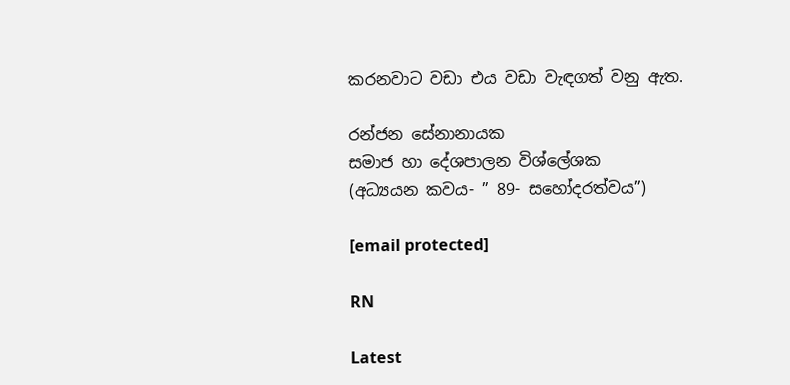කරනවාට වඩා එය වඩා වැඳගත් වනු ඇත.

රන්ජන සේනානායක
සමාජ හා දේශපාලන විශ්ලේශක
(අධ්‍යයන කවය- ” 89- සහෝදරත්වය”)

[email protected]

RN

Latest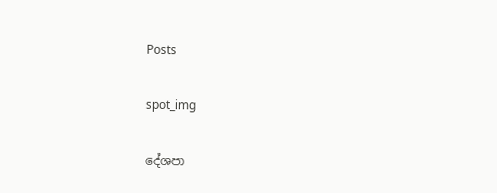Posts

spot_img

දේශපා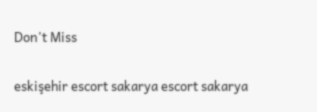Don't Miss

eskişehir escort sakarya escort sakarya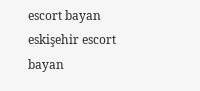escort bayan eskişehir escort bayan